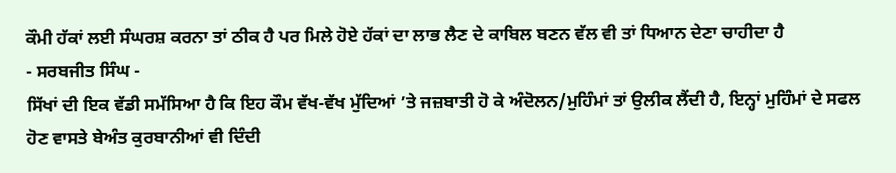ਕੌਮੀ ਹੱਕਾਂ ਲਈ ਸੰਘਰਸ਼ ਕਰਨਾ ਤਾਂ ਠੀਕ ਹੈ ਪਰ ਮਿਲੇ ਹੋਏ ਹੱਕਾਂ ਦਾ ਲਾਭ ਲੈਣ ਦੇ ਕਾਬਿਲ ਬਣਨ ਵੱਲ ਵੀ ਤਾਂ ਧਿਆਨ ਦੇਣਾ ਚਾਹੀਦਾ ਹੈ
- ਸਰਬਜੀਤ ਸਿੰਘ -
ਸਿੱਖਾਂ ਦੀ ਇਕ ਵੱਡੀ ਸਮੱਸਿਆ ਹੈ ਕਿ ਇਹ ਕੌਮ ਵੱਖ-ਵੱਖ ਮੁੱਦਿਆਂ ’ਤੇ ਜਜ਼ਬਾਤੀ ਹੋ ਕੇ ਅੰਦੋਲਨ/ਮੁਹਿੰਮਾਂ ਤਾਂ ਉਲੀਕ ਲੈਂਦੀ ਹੈ, ਇਨ੍ਹਾਂ ਮੁਹਿੰਮਾਂ ਦੇ ਸਫਲ ਹੋਣ ਵਾਸਤੇ ਬੇਅੰਤ ਕੁਰਬਾਨੀਆਂ ਵੀ ਦਿੰਦੀ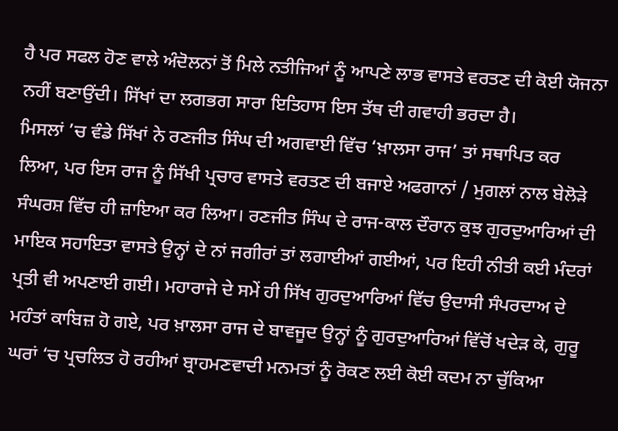ਹੈ ਪਰ ਸਫਲ ਹੋਣ ਵਾਲੇ ਅੰਦੋਲਨਾਂ ਤੋਂ ਮਿਲੇ ਨਤੀਜਿਆਂ ਨੂੰ ਆਪਣੇ ਲਾਭ ਵਾਸਤੇ ਵਰਤਣ ਦੀ ਕੋਈ ਯੋਜਨਾ ਨਹੀਂ ਬਣਾਉਂਦੀ। ਸਿੱਖਾਂ ਦਾ ਲਗਭਗ ਸਾਰਾ ਇਤਿਹਾਸ ਇਸ ਤੱਥ ਦੀ ਗਵਾਹੀ ਭਰਦਾ ਹੈ।
ਮਿਸਲਾਂ ’ਚ ਵੰਡੇ ਸਿੱਖਾਂ ਨੇ ਰਣਜੀਤ ਸਿੰਘ ਦੀ ਅਗਵਾਈ ਵਿੱਚ ‘ਖ਼ਾਲਸਾ ਰਾਜ’ ਤਾਂ ਸਥਾਪਿਤ ਕਰ ਲਿਆ, ਪਰ ਇਸ ਰਾਜ ਨੂੰ ਸਿੱਖੀ ਪ੍ਰਚਾਰ ਵਾਸਤੇ ਵਰਤਣ ਦੀ ਬਜਾਏ ਅਫਗਾਨਾਂ / ਮੁਗਲਾਂ ਨਾਲ ਬੇਲੋੜੇ ਸੰਘਰਸ਼ ਵਿੱਚ ਹੀ ਜ਼ਾਇਆ ਕਰ ਲਿਆ। ਰਣਜੀਤ ਸਿੰਘ ਦੇ ਰਾਜ-ਕਾਲ ਦੌਰਾਨ ਕੁਝ ਗੁਰਦੁਆਰਿਆਂ ਦੀ ਮਾਇਕ ਸਹਾਇਤਾ ਵਾਸਤੇ ਉਨ੍ਹਾਂ ਦੇ ਨਾਂ ਜਗੀਰਾਂ ਤਾਂ ਲਗਾਈਆਂ ਗਈਆਂ, ਪਰ ਇਹੀ ਨੀਤੀ ਕਈ ਮੰਦਰਾਂ ਪ੍ਰਤੀ ਵੀ ਅਪਣਾਈ ਗਈ। ਮਹਾਰਾਜੇ ਦੇ ਸਮੇਂ ਹੀ ਸਿੱਖ ਗੁਰਦੁਆਰਿਆਂ ਵਿੱਚ ਉਦਾਸੀ ਸੰਪਰਦਾਅ ਦੇ ਮਹੰਤਾਂ ਕਾਬਿਜ਼ ਹੋ ਗਏ, ਪਰ ਖ਼ਾਲਸਾ ਰਾਜ ਦੇ ਬਾਵਜੂਦ ਉਨ੍ਹਾਂ ਨੂੰ ਗੁਰਦੁਆਰਿਆਂ ਵਿੱਚੋਂ ਖਦੇੜ ਕੇ, ਗੁਰੂ ਘਰਾਂ ‘ਚ ਪ੍ਰਚਲਿਤ ਹੋ ਰਹੀਆਂ ਬ੍ਰਾਹਮਣਵਾਦੀ ਮਨਮਤਾਂ ਨੂੰ ਰੋਕਣ ਲਈ ਕੋਈ ਕਦਮ ਨਾ ਚੁੱਕਿਆ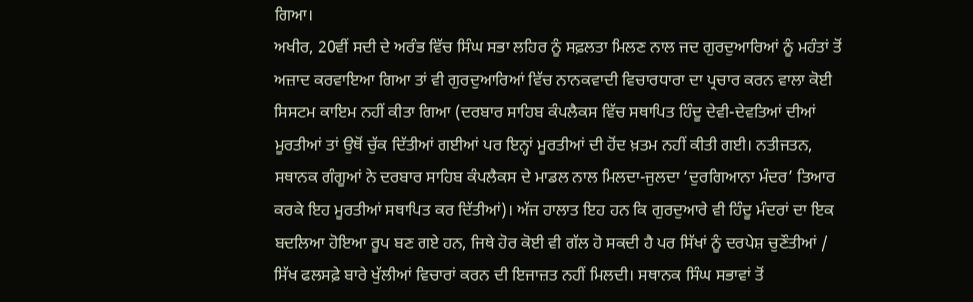ਗਿਆ।
ਅਖੀਰ, 20ਵੀਂ ਸਦੀ ਦੇ ਅਰੰਭ ਵਿੱਚ ਸਿੰਘ ਸਭਾ ਲਹਿਰ ਨੂੰ ਸਫ਼ਲਤਾ ਮਿਲਣ ਨਾਲ ਜਦ ਗੁਰਦੁਆਰਿਆਂ ਨੂੰ ਮਹੰਤਾਂ ਤੋਂ ਅਜ਼ਾਦ ਕਰਵਾਇਆ ਗਿਆ ਤਾਂ ਵੀ ਗੁਰਦੁਆਰਿਆਂ ਵਿੱਚ ਨਾਨਕਵਾਦੀ ਵਿਚਾਰਧਾਰਾ ਦਾ ਪ੍ਰਚਾਰ ਕਰਨ ਵਾਲਾ ਕੋਈ ਸਿਸਟਮ ਕਾਇਮ ਨਹੀਂ ਕੀਤਾ ਗਿਆ (ਦਰਬਾਰ ਸਾਹਿਬ ਕੰਪਲੈਕਸ ਵਿੱਚ ਸਥਾਪਿਤ ਹਿੰਦੂ ਦੇਵੀ-ਦੇਵਤਿਆਂ ਦੀਆਂ ਮੂਰਤੀਆਂ ਤਾਂ ਉਥੋਂ ਚੁੱਕ ਦਿੱਤੀਆਂ ਗਈਆਂ ਪਰ ਇਨ੍ਹਾਂ ਮੂਰਤੀਆਂ ਦੀ ਹੋਂਦ ਖ਼ਤਮ ਨਹੀਂ ਕੀਤੀ ਗਈ। ਨਤੀਜਤਨ, ਸਥਾਨਕ ਗੰਗੂਆਂ ਨੇ ਦਰਬਾਰ ਸਾਹਿਬ ਕੰਪਲੈਕਸ ਦੇ ਮਾਡਲ ਨਾਲ ਮਿਲਦਾ-ਜੁਲਦਾ ‘ਦੁਰਗਿਆਨਾ ਮੰਦਰ’ ਤਿਆਰ ਕਰਕੇ ਇਹ ਮੂਰਤੀਆਂ ਸਥਾਪਿਤ ਕਰ ਦਿੱਤੀਆਂ)। ਅੱਜ ਹਾਲਾਤ ਇਹ ਹਨ ਕਿ ਗੁਰਦੁਆਰੇ ਵੀ ਹਿੰਦੂ ਮੰਦਰਾਂ ਦਾ ਇਕ ਬਦਲਿਆ ਹੋਇਆ ਰੂਪ ਬਣ ਗਏ ਹਨ, ਜਿਥੇ ਹੋਰ ਕੋਈ ਵੀ ਗੱਲ ਹੋ ਸਕਦੀ ਹੈ ਪਰ ਸਿੱਖਾਂ ਨੂੰ ਦਰਪੇਸ਼ ਚੁਣੌਤੀਆਂ / ਸਿੱਖ ਫਲਸਫ਼ੇ ਬਾਰੇ ਖੁੱਲੀਆਂ ਵਿਚਾਰਾਂ ਕਰਨ ਦੀ ਇਜਾਜ਼ਤ ਨਹੀਂ ਮਿਲਦੀ। ਸਥਾਨਕ ਸਿੰਘ ਸਭਾਵਾਂ ਤੋਂ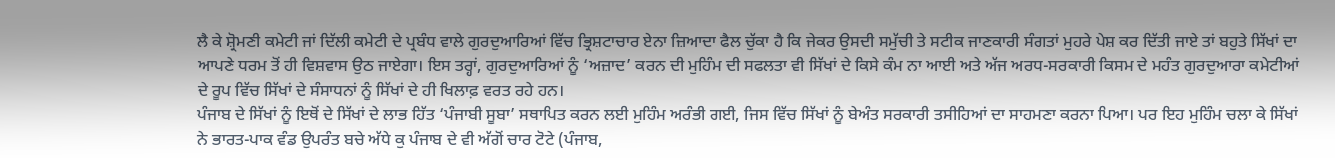ਲੈ ਕੇ ਸ਼੍ਰੋਮਣੀ ਕਮੇਟੀ ਜਾਂ ਦਿੱਲੀ ਕਮੇਟੀ ਦੇ ਪ੍ਰਬੰਧ ਵਾਲੇ ਗੁਰਦੁਆਰਿਆਂ ਵਿੱਚ ਭ੍ਰਿਸ਼ਟਾਚਾਰ ਏਨਾ ਜ਼ਿਆਦਾ ਫੈਲ ਚੁੱਕਾ ਹੈ ਕਿ ਜੇਕਰ ਉਸਦੀ ਸਮੁੱਚੀ ਤੇ ਸਟੀਕ ਜਾਣਕਾਰੀ ਸੰਗਤਾਂ ਮੁਹਰੇ ਪੇਸ਼ ਕਰ ਦਿੱਤੀ ਜਾਏ ਤਾਂ ਬਹੁਤੇ ਸਿੱਖਾਂ ਦਾ ਆਪਣੇ ਧਰਮ ਤੋਂ ਹੀ ਵਿਸ਼ਵਾਸ ਉਠ ਜਾਏਗਾ। ਇਸ ਤਰ੍ਹਾਂ, ਗੁਰਦੁਆਰਿਆਂ ਨੂੰ ‘ਅਜ਼ਾਦ’ ਕਰਨ ਦੀ ਮੁਹਿੰਮ ਦੀ ਸਫਲਤਾ ਵੀ ਸਿੱਖਾਂ ਦੇ ਕਿਸੇ ਕੰਮ ਨਾ ਆਈ ਅਤੇ ਅੱਜ ਅਰਧ-ਸਰਕਾਰੀ ਕਿਸਮ ਦੇ ਮਹੰਤ ਗੁਰਦੁਆਰਾ ਕਮੇਟੀਆਂ ਦੇ ਰੂਪ ਵਿੱਚ ਸਿੱਖਾਂ ਦੇ ਸੰਸਾਧਨਾਂ ਨੂੰ ਸਿੱਖਾਂ ਦੇ ਹੀ ਖਿਲਾਫ਼ ਵਰਤ ਰਹੇ ਹਨ।
ਪੰਜਾਬ ਦੇ ਸਿੱਖਾਂ ਨੂੰ ਇਥੋਂ ਦੇ ਸਿੱਖਾਂ ਦੇ ਲਾਭ ਹਿੱਤ ‘ਪੰਜਾਬੀ ਸੂਬਾ’ ਸਥਾਪਿਤ ਕਰਨ ਲਈ ਮੁਹਿੰਮ ਅਰੰਭੀ ਗਈ, ਜਿਸ ਵਿੱਚ ਸਿੱਖਾਂ ਨੂੰ ਬੇਅੰਤ ਸਰਕਾਰੀ ਤਸੀਹਿਆਂ ਦਾ ਸਾਹਮਣਾ ਕਰਨਾ ਪਿਆ। ਪਰ ਇਹ ਮੁਹਿੰਮ ਚਲਾ ਕੇ ਸਿੱਖਾਂ ਨੇ ਭਾਰਤ-ਪਾਕ ਵੰਡ ਉਪਰੰਤ ਬਚੇ ਅੱਧੇ ਕੁ ਪੰਜਾਬ ਦੇ ਵੀ ਅੱਗੋਂ ਚਾਰ ਟੋਟੇ (ਪੰਜਾਬ,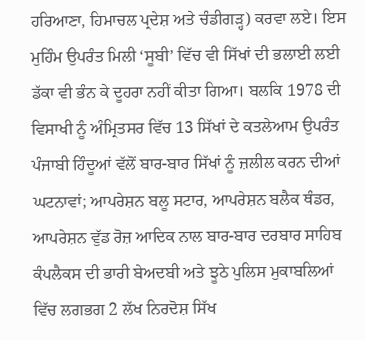ਹਰਿਆਣਾ, ਹਿਮਾਚਲ ਪ੍ਰਦੇਸ਼ ਅਤੇ ਚੰਡੀਗੜ੍ਹ) ਕਰਵਾ ਲਏ। ਇਸ ਮੁਹਿੰਮ ਉਪਰੰਤ ਮਿਲੀ ‘ਸੂਬੀ’ ਵਿੱਚ ਵੀ ਸਿੱਖਾਂ ਦੀ ਭਲਾਈ ਲਈ ਡੱਕਾ ਵੀ ਭੰਨ ਕੇ ਦੂਹਰਾ ਨਹੀਂ ਕੀਤਾ ਗਿਆ। ਬਲਕਿ 1978 ਦੀ ਵਿਸਾਖੀ ਨੂੰ ਅੰਮ੍ਰਿਤਸਰ ਵਿੱਚ 13 ਸਿੱਖਾਂ ਦੇ ਕਤਲੇਆਮ ਉਪਰੰਤ ਪੰਜਾਬੀ ਹਿੰਦੂਆਂ ਵੱਲੋਂ ਬਾਰ-ਬਾਰ ਸਿੱਖਾਂ ਨੂੰ ਜ਼ਲੀਲ ਕਰਨ ਦੀਆਂ ਘਟਨਾਵਾਂ; ਆਪਰੇਸ਼ਨ ਬਲੂ ਸਟਾਰ, ਆਪਰੇਸ਼ਨ ਬਲੈਕ ਥੰਡਰ, ਆਪਰੇਸ਼ਨ ਵੁੱਡ ਰੋਜ਼ ਆਦਿਕ ਨਾਲ ਬਾਰ-ਬਾਰ ਦਰਬਾਰ ਸਾਹਿਬ ਕੰਪਲੈਕਸ ਦੀ ਭਾਰੀ ਬੇਅਦਬੀ ਅਤੇ ਝੂਠੇ ਪੁਲਿਸ ਮੁਕਾਬਲਿਆਂ ਵਿੱਚ ਲਗਭਗ 2 ਲੱਖ ਨਿਰਦੋਸ਼ ਸਿੱਖ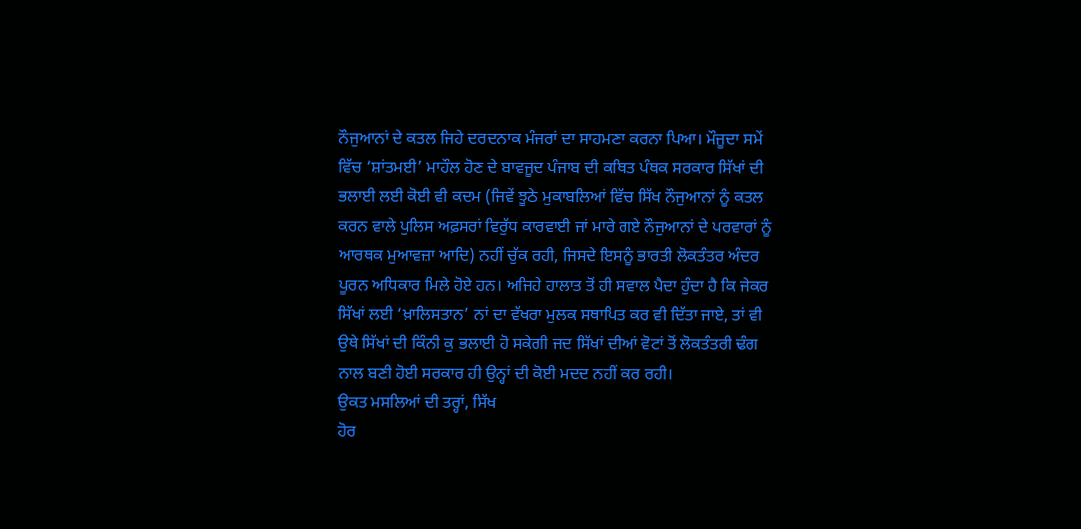ਨੌਜੁਆਨਾਂ ਦੇ ਕਤਲ ਜਿਹੇ ਦਰਦਨਾਕ ਮੰਜਰਾਂ ਦਾ ਸਾਹਮਣਾ ਕਰਨਾ ਪਿਆ। ਮੌਜੂਦਾ ਸਮੇਂ ਵਿੱਚ ‘ਸ਼ਾਂਤਮਈ’ ਮਾਹੌਲ ਹੋਣ ਦੇ ਬਾਵਜੂਦ ਪੰਜਾਬ ਦੀ ਕਥਿਤ ਪੰਥਕ ਸਰਕਾਰ ਸਿੱਖਾਂ ਦੀ ਭਲਾਈ ਲਈ ਕੋਈ ਵੀ ਕਦਮ (ਜਿਵੇਂ ਝੂਠੇ ਮੁਕਾਬਲਿਆਂ ਵਿੱਚ ਸਿੱਖ ਨੌਜੁਆਨਾਂ ਨੂੰ ਕਤਲ ਕਰਨ ਵਾਲੇ ਪੁਲਿਸ ਅਫ਼ਸਰਾਂ ਵਿਰੁੱਧ ਕਾਰਵਾਈ ਜਾਂ ਮਾਰੇ ਗਏ ਨੌਜੁਆਨਾਂ ਦੇ ਪਰਵਾਰਾਂ ਨੂੰ ਆਰਥਕ ਮੁਆਵਜ਼ਾ ਆਦਿ) ਨਹੀਂ ਚੁੱਕ ਰਹੀ, ਜਿਸਦੇ ਇਸਨੂੰ ਭਾਰਤੀ ਲੋਕਤੰਤਰ ਅੰਦਰ ਪੂਰਨ ਅਧਿਕਾਰ ਮਿਲੇ ਹੋਏ ਹਨ। ਅਜਿਹੇ ਹਾਲਾਤ ਤੋਂ ਹੀ ਸਵਾਲ ਪੈਦਾ ਹੁੰਦਾ ਹੈ ਕਿ ਜੇਕਰ ਸਿੱਖਾਂ ਲਈ ‘ਖ਼ਾਲਿਸਤਾਨ’ ਨਾਂ ਦਾ ਵੱਖਰਾ ਮੁਲਕ ਸਥਾਪਿਤ ਕਰ ਵੀ ਦਿੱਤਾ ਜਾਏ, ਤਾਂ ਵੀ ਉਥੇ ਸਿੱਖਾਂ ਦੀ ਕਿੰਨੀ ਕੁ ਭਲਾਈ ਹੋ ਸਕੇਗੀ ਜਦ ਸਿੱਖਾਂ ਦੀਆਂ ਵੋਟਾਂ ਤੋਂ ਲੋਕਤੰਤਰੀ ਢੰਗ ਨਾਲ ਬਣੀ ਹੋਈ ਸਰਕਾਰ ਹੀ ਉਨ੍ਹਾਂ ਦੀ ਕੋਈ ਮਦਦ ਨਹੀਂ ਕਰ ਰਹੀ।
ਉਕਤ ਮਸਲਿਆਂ ਦੀ ਤਰ੍ਹਾਂ, ਸਿੱਖ
ਹੋਰ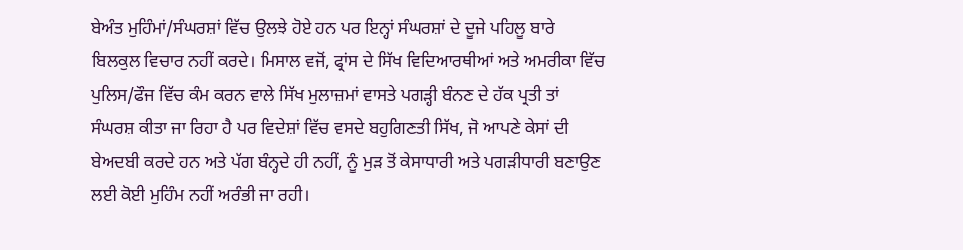ਬੇਅੰਤ ਮੁਹਿੰਮਾਂ/ਸੰਘਰਸ਼ਾਂ ਵਿੱਚ ਉਲਝੇ ਹੋਏ ਹਨ ਪਰ ਇਨ੍ਹਾਂ ਸੰਘਰਸ਼ਾਂ ਦੇ ਦੂਜੇ ਪਹਿਲੂ ਬਾਰੇ
ਬਿਲਕੁਲ ਵਿਚਾਰ ਨਹੀਂ ਕਰਦੇ। ਮਿਸਾਲ ਵਜੋਂ, ਫ੍ਰਾਂਸ ਦੇ ਸਿੱਖ ਵਿਦਿਆਰਥੀਆਂ ਅਤੇ ਅਮਰੀਕਾ ਵਿੱਚ
ਪੁਲਿਸ/ਫੌਜ ਵਿੱਚ ਕੰਮ ਕਰਨ ਵਾਲੇ ਸਿੱਖ ਮੁਲਾਜ਼ਮਾਂ ਵਾਸਤੇ ਪਗੜ੍ਹੀ ਬੰਨਣ ਦੇ ਹੱਕ ਪ੍ਰਤੀ ਤਾਂ
ਸੰਘਰਸ਼ ਕੀਤਾ ਜਾ ਰਿਹਾ ਹੈ ਪਰ ਵਿਦੇਸ਼ਾਂ ਵਿੱਚ ਵਸਦੇ ਬਹੁਗਿਣਤੀ ਸਿੱਖ, ਜੋ ਆਪਣੇ ਕੇਸਾਂ ਦੀ
ਬੇਅਦਬੀ ਕਰਦੇ ਹਨ ਅਤੇ ਪੱਗ ਬੰਨ੍ਹਦੇ ਹੀ ਨਹੀਂ, ਨੂੰ ਮੁੜ ਤੋਂ ਕੇਸਾਧਾਰੀ ਅਤੇ ਪਗੜੀਧਾਰੀ ਬਣਾਉਣ
ਲਈ ਕੋਈ ਮੁਹਿੰਮ ਨਹੀਂ ਅਰੰਭੀ ਜਾ ਰਹੀ।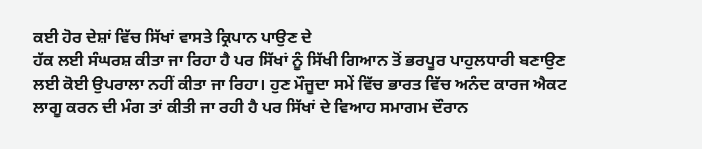ਕਈ ਹੋਰ ਦੇਸ਼ਾਂ ਵਿੱਚ ਸਿੱਖਾਂ ਵਾਸਤੇ ਕ੍ਰਿਪਾਨ ਪਾਉਣ ਦੇ
ਹੱਕ ਲਈ ਸੰਘਰਸ਼ ਕੀਤਾ ਜਾ ਰਿਹਾ ਹੈ ਪਰ ਸਿੱਖਾਂ ਨੂੰ ਸਿੱਖੀ ਗਿਆਨ ਤੋਂ ਭਰਪੂਰ ਪਾਹੁਲਧਾਰੀ ਬਣਾਉਣ
ਲਈ ਕੋਈ ਉਪਰਾਲਾ ਨਹੀਂ ਕੀਤਾ ਜਾ ਰਿਹਾ। ਹੁਣ ਮੌਜੂਦਾ ਸਮੇਂ ਵਿੱਚ ਭਾਰਤ ਵਿੱਚ ਅਨੰਦ ਕਾਰਜ ਐਕਟ
ਲਾਗੂ ਕਰਨ ਦੀ ਮੰਗ ਤਾਂ ਕੀਤੀ ਜਾ ਰਹੀ ਹੈ ਪਰ ਸਿੱਖਾਂ ਦੇ ਵਿਆਹ ਸਮਾਗਮ ਦੌਰਾਨ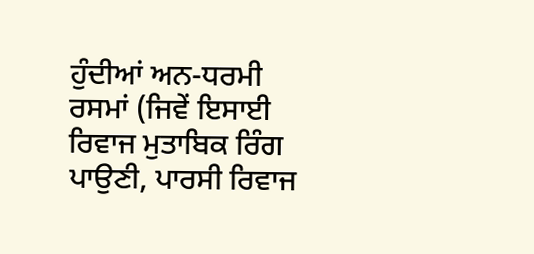ਹੁੰਦੀਆਂ ਅਨ-ਧਰਮੀ
ਰਸਮਾਂ (ਜਿਵੇਂ ਇਸਾਈ ਰਿਵਾਜ ਮੁਤਾਬਿਕ ਰਿੰਗ ਪਾਉਣੀ, ਪਾਰਸੀ ਰਿਵਾਜ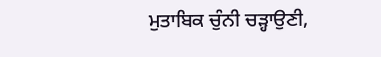ਮੁਤਾਬਿਕ ਚੁੰਨੀ ਚੜ੍ਹਾਉਣੀ,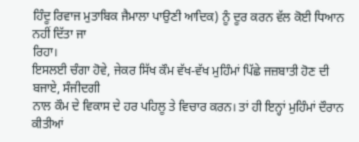ਹਿੰਦੂ ਰਿਵਾਜ ਮੁਤਾਬਿਕ ਜੈਮਾਲਾ ਪਾਉਣੀ ਆਦਿਕ) ਨੂੰ ਦੂਰ ਕਰਨ ਵੱਲ ਕੋਈ ਧਿਆਨ ਨਹੀਂ ਦਿੱਤਾ ਜਾ
ਰਿਹਾ।
ਇਸਲਈ ਚੰਗਾ ਹੋਵੇ, ਜੇਕਰ ਸਿੱਖ ਕੌਮ ਵੱਖ-ਵੱਖ ਮੁਹਿੰਮਾਂ ਪਿੱਛੇ ਜਜ਼ਬਾਤੀ ਹੋਣ ਦੀ ਬਜਾਏ, ਸੰਜੀਦਗੀ
ਨਾਲ ਕੌਮ ਦੇ ਵਿਕਾਸ ਦੇ ਹਰ ਪਹਿਲੂ ਤੇ ਵਿਚਾਰ ਕਰਨ। ਤਾਂ ਹੀ ਇਨ੍ਹਾਂ ਮੁਹਿੰਮਾਂ ਦੌਰਾਨ ਕੀਤੀਆਂ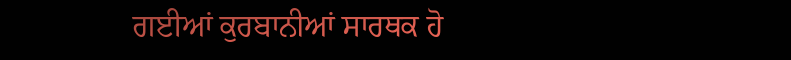ਗਈਆਂ ਕੁਰਬਾਨੀਆਂ ਸਾਰਥਕ ਹੋ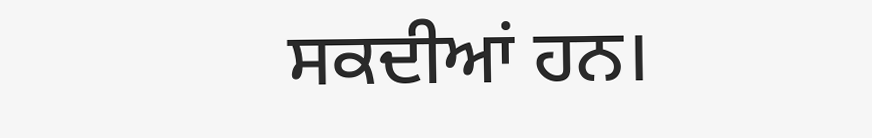ਸਕਦੀਆਂ ਹਨ।